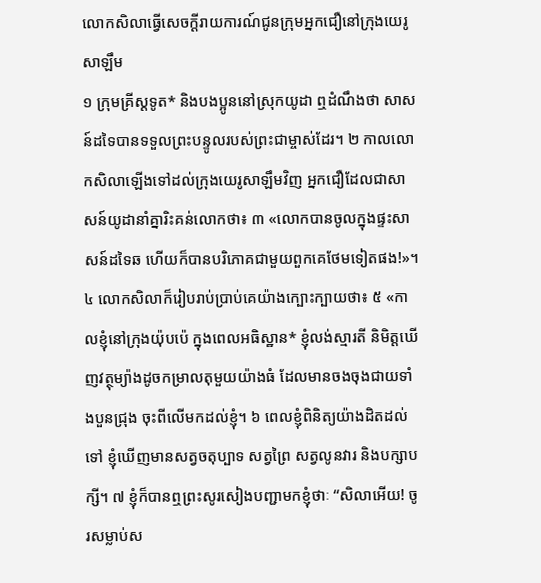លោកសិលាធ្វើសេចក្ដីរាយការណ៍ជូនក្រុមអ្នកជឿនៅក្រុងយេរូសាឡឹម
១ ក្រុមគ្រីស្ដទូត* និងបងប្អូននៅស្រុកយូដា ឮដំណឹងថា សាសន៍ដទៃបានទទួលព្រះបន្ទូលរបស់ព្រះជាម្ចាស់ដែរ។ ២ កាលលោកសិលាឡើងទៅដល់ក្រុងយេរូសាឡឹមវិញ អ្នកជឿដែលជាសាសន៍យូដានាំគ្នារិះគន់លោកថា៖ ៣ «លោកបានចូលក្នុងផ្ទះសាសន៍ដទៃឆ ហើយក៏បានបរិភោគជាមួយពួកគេថែមទៀតផង!»។
៤ លោកសិលាក៏រៀបរាប់ប្រាប់គេយ៉ាងក្បោះក្បាយថា៖ ៥ «កាលខ្ញុំនៅក្រុងយ៉ុបប៉េ ក្នុងពេលអធិស្ឋាន* ខ្ញុំលង់ស្មារតី និមិត្តឃើញវត្ថុម្យ៉ាងដូចកម្រាលតុមួយយ៉ាងធំ ដែលមានចងចុងជាយទាំងបួនជ្រុង ចុះពីលើមកដល់ខ្ញុំ។ ៦ ពេលខ្ញុំពិនិត្យយ៉ាងដិតដល់ទៅ ខ្ញុំឃើញមានសត្វចតុប្បាទ សត្វព្រៃ សត្វលូនវារ និងបក្សាបក្សី។ ៧ ខ្ញុំក៏បានឮព្រះសូរសៀងបញ្ជាមកខ្ញុំថាៈ “សិលាអើយ! ចូរសម្លាប់ស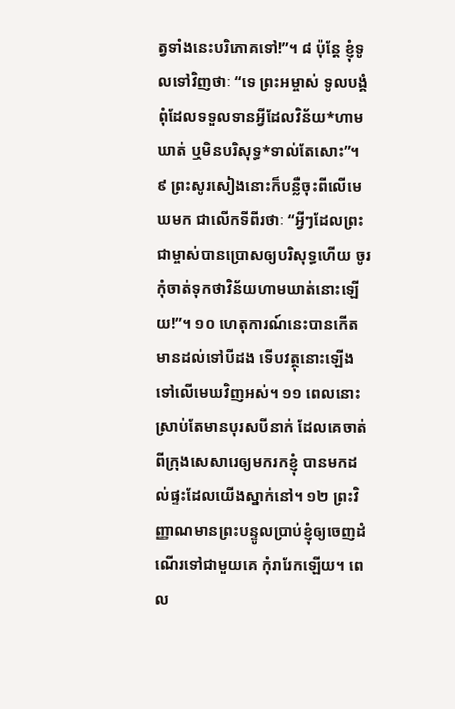ត្វទាំងនេះបរិភោគទៅ!”។ ៨ ប៉ុន្តែ ខ្ញុំទូលទៅវិញថាៈ “ទេ ព្រះអម្ចាស់ ទូលបង្គំពុំដែលទទួលទានអ្វីដែលវិន័យ*ហាមឃាត់ ឬមិនបរិសុទ្ធ*ទាល់តែសោះ”។ ៩ ព្រះសូរសៀងនោះក៏បន្លឺចុះពីលើមេឃមក ជាលើកទីពីរថាៈ “អ្វីៗដែលព្រះជាម្ចាស់បានប្រោសឲ្យបរិសុទ្ធហើយ ចូរកុំចាត់ទុកថាវិន័យហាមឃាត់នោះឡើយ!”។ ១០ ហេតុការណ៍នេះបានកើតមានដល់ទៅបីដង ទើបវត្ថុនោះឡើងទៅលើមេឃវិញអស់។ ១១ ពេលនោះ ស្រាប់តែមានបុរសបីនាក់ ដែលគេចាត់ពីក្រុងសេសារេឲ្យមករកខ្ញុំ បានមកដល់ផ្ទះដែលយើងស្នាក់នៅ។ ១២ ព្រះវិញ្ញាណមានព្រះបន្ទូលប្រាប់ខ្ញុំឲ្យចេញដំណើរទៅជាមួយគេ កុំរារែកឡើយ។ ពេល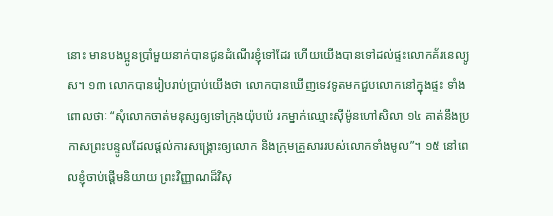នោះ មានបងប្អូនប្រាំមួយនាក់បានជូនដំណើរខ្ញុំទៅដែរ ហើយយើងបានទៅដល់ផ្ទះលោកគ័រនេល្យូស។ ១៣ លោកបានរៀបរាប់ប្រាប់យើងថា លោកបានឃើញទេវទូតមកជួបលោកនៅក្នុងផ្ទះ ទាំងពោលថាៈ “សុំលោកចាត់មនុស្សឲ្យទៅក្រុងយ៉ុបប៉េ រកម្នាក់ឈ្មោះស៊ីម៉ូនហៅសិលា ១៤ គាត់នឹងប្រកាសព្រះបន្ទូលដែលផ្ដល់ការសង្គ្រោះឲ្យលោក និងក្រុមគ្រួសាររបស់លោកទាំងមូល”។ ១៥ នៅពេលខ្ញុំចាប់ផ្ដើមនិយាយ ព្រះវិញ្ញាណដ៏វិសុ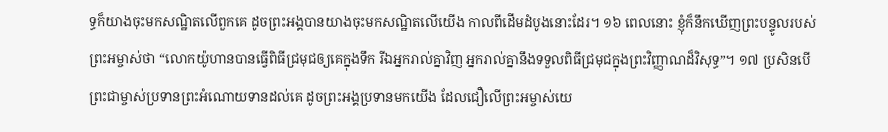ទ្ធក៏យាងចុះមកសណ្ឋិតលើពួកគេ ដូចព្រះអង្គបានយាងចុះមកសណ្ឋិតលើយើង កាលពីដើមដំបូងនោះដែរ។ ១៦ ពេលនោះ ខ្ញុំក៏នឹកឃើញព្រះបន្ទូលរបស់ព្រះអម្ចាស់ថា “លោកយ៉ូហានបានធ្វើពិធីជ្រមុជឲ្យគេក្នុងទឹក រីឯអ្នករាល់គ្នាវិញ អ្នករាល់គ្នានឹងទទួលពិធីជ្រមុជក្នុងព្រះវិញ្ញាណដ៏វិសុទ្ធ”។ ១៧ ប្រសិនបើព្រះជាម្ចាស់ប្រទានព្រះអំណោយទានដល់គេ ដូចព្រះអង្គប្រទានមកយើង ដែលជឿលើព្រះអម្ចាស់យេ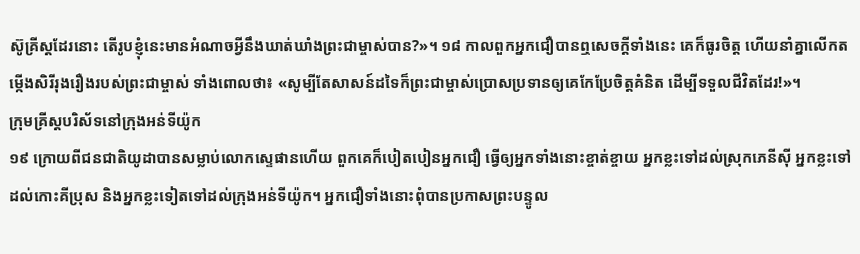ស៊ូគ្រីស្ដដែរនោះ តើរូបខ្ញុំនេះមានអំណាចអ្វីនឹងឃាត់ឃាំងព្រះជាម្ចាស់បាន?»។ ១៨ កាលពួកអ្នកជឿបានឮសេចក្ដីទាំងនេះ គេក៏ធូរចិត្ត ហើយនាំគ្នាលើកតម្កើងសិរីរុងរឿងរបស់ព្រះជាម្ចាស់ ទាំងពោលថា៖ «សូម្បីតែសាសន៍ដទៃក៏ព្រះជាម្ចាស់ប្រោសប្រទានឲ្យគេកែប្រែចិត្តគំនិត ដើម្បីទទួលជីវិតដែរ!»។
ក្រុមគ្រីស្ដបរិស័ទនៅក្រុងអន់ទីយ៉ូក
១៩ ក្រោយពីជនជាតិយូដាបានសម្លាប់លោកស្ទេផានហើយ ពួកគេក៏បៀតបៀនអ្នកជឿ ធ្វើឲ្យអ្នកទាំងនោះខ្ចាត់ខ្ចាយ អ្នកខ្លះទៅដល់ស្រុកភេនីស៊ី អ្នកខ្លះទៅដល់កោះគីប្រុស និងអ្នកខ្លះទៀតទៅដល់ក្រុងអន់ទីយ៉ូក។ អ្នកជឿទាំងនោះពុំបានប្រកាសព្រះបន្ទូល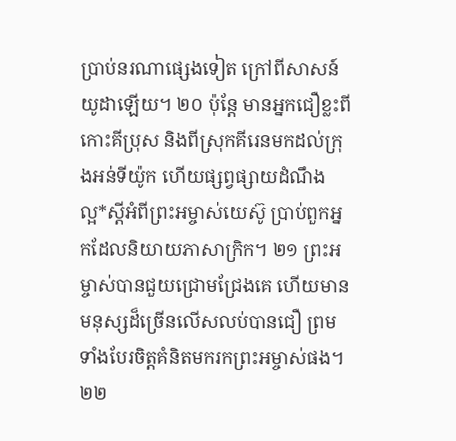ប្រាប់នរណាផ្សេងទៀត ក្រៅពីសាសន៍យូដាឡើយ។ ២០ ប៉ុន្តែ មានអ្នកជឿខ្លះពីកោះគីប្រុស និងពីស្រុកគីរេនមកដល់ក្រុងអន់ទីយ៉ូក ហើយផ្សព្វផ្សាយដំណឹងល្អ*ស្ដីអំពីព្រះអម្ចាស់យេស៊ូ ប្រាប់ពួកអ្នកដែលនិយាយភាសាក្រិក។ ២១ ព្រះអម្ចាស់បានជួយជ្រោមជ្រែងគេ ហើយមានមនុស្សដ៏ច្រើនលើសលប់បានជឿ ព្រមទាំងបែរចិត្តគំនិតមករកព្រះអម្ចាស់ផង។
២២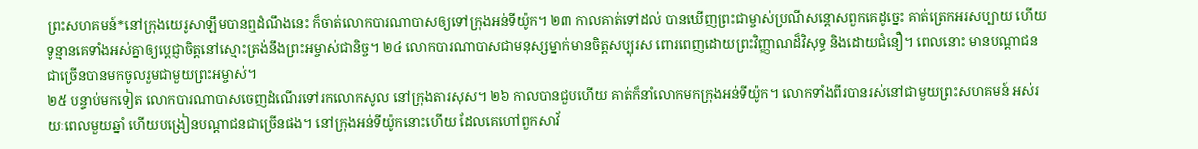ព្រះសហគមន៍*នៅក្រុងយេរូសាឡឹមបានឮដំណឹងនេះ ក៏ចាត់លោកបារណាបាសឲ្យទៅក្រុងអន់ទីយ៉ូក។ ២៣ កាលគាត់ទៅដល់ បានឃើញព្រះជាម្ចាស់ប្រណីសន្ដោសពួកគេដូច្នេះ គាត់ត្រេកអរសប្បាយ ហើយទូន្មានគេទាំងអស់គ្នាឲ្យប្ដេជ្ញាចិត្តនៅស្មោះត្រង់នឹងព្រះអម្ចាស់ជានិច្ច។ ២៤ លោកបារណាបាសជាមនុស្សម្នាក់មានចិត្តសប្បុរស ពោរពេញដោយព្រះវិញ្ញាណដ៏វិសុទ្ធ និងដោយជំនឿ។ ពេលនោះ មានបណ្ដាជនជាច្រើនបានមកចូលរួមជាមួយព្រះអម្ចាស់។
២៥ បន្ទាប់មកទៀត លោកបារណាបាសចេញដំណើរទៅរកលោកសូល នៅក្រុងតារសុស។ ២៦ កាលបានជួបហើយ គាត់ក៏នាំលោកមកក្រុងអន់ទីយ៉ូក។ លោកទាំងពីរបានរស់នៅជាមួយព្រះសហគមន៍ អស់រយៈពេលមួយឆ្នាំ ហើយបង្រៀនបណ្ដាជនជាច្រើនផង។ នៅក្រុងអន់ទីយ៉ូកនោះហើយ ដែលគេហៅពួកសាវ័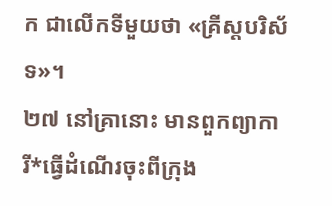ក ជាលើកទីមួយថា «គ្រីស្ដបរិស័ទ»។
២៧ នៅគ្រានោះ មានពួកព្យាការី*ធ្វើដំណើរចុះពីក្រុង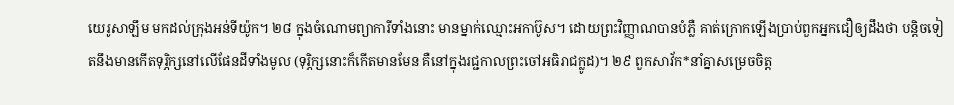យេរូសាឡឹម មកដល់ក្រុងអន់ទីយ៉ូក។ ២៨ ក្នុងចំណោមព្យាការីទាំងនោះ មានម្នាក់ឈ្មោះអកាប៊ូស។ ដោយព្រះវិញ្ញាណបានបំភ្លឺ គាត់ក្រោកឡើងប្រាប់ពួកអ្នកជឿឲ្យដឹងថា បន្ដិចទៀតនឹងមានកើតទុរ្ភិក្សនៅលើផែនដីទាំងមូល (ទុរ្ភិក្សនោះក៏កើតមានមែន គឺនៅក្នុងរជ្ជកាលព្រះចៅអធិរាជក្លូដ)។ ២៩ ពួកសាវ័ក*នាំគ្នាសម្រេចចិត្ត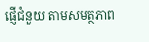ផ្ញើជំនួយ តាមសមត្ថភាព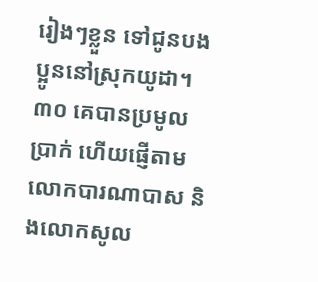រៀងៗខ្លួន ទៅជូនបងប្អូននៅស្រុកយូដា។ ៣០ គេបានប្រមូលប្រាក់ ហើយផ្ញើតាមលោកបារណាបាស និងលោកសូល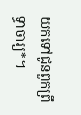យកទៅជូនពួកព្រឹទ្ធាចារ្យ*។